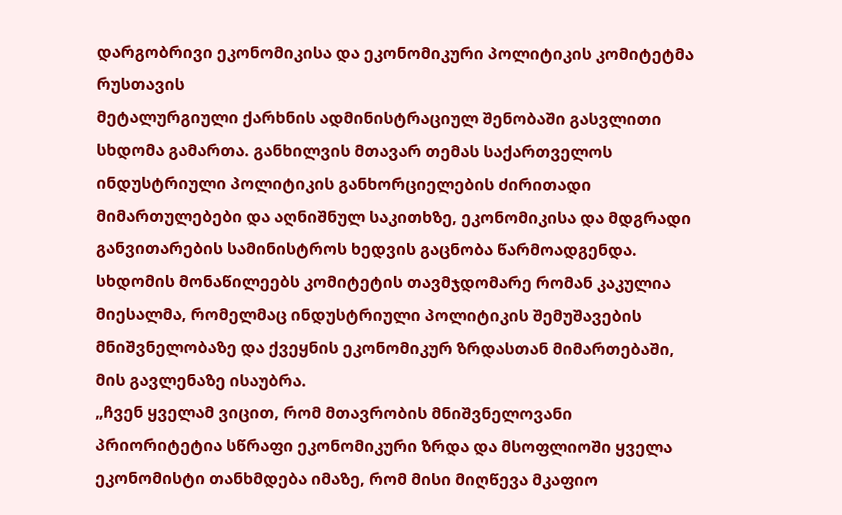დარგობრივი ეკონომიკისა და ეკონომიკური პოლიტიკის კომიტეტმა რუსთავის
მეტალურგიული ქარხნის ადმინისტრაციულ შენობაში გასვლითი სხდომა გამართა. განხილვის მთავარ თემას საქართველოს ინდუსტრიული პოლიტიკის განხორციელების ძირითადი მიმართულებები და აღნიშნულ საკითხზე, ეკონომიკისა და მდგრადი განვითარების სამინისტროს ხედვის გაცნობა წარმოადგენდა.
სხდომის მონაწილეებს კომიტეტის თავმჯდომარე რომან კაკულია მიესალმა, რომელმაც ინდუსტრიული პოლიტიკის შემუშავების მნიშვნელობაზე და ქვეყნის ეკონომიკურ ზრდასთან მიმართებაში, მის გავლენაზე ისაუბრა.
„ჩვენ ყველამ ვიცით, რომ მთავრობის მნიშვნელოვანი პრიორიტეტია სწრაფი ეკონომიკური ზრდა და მსოფლიოში ყველა ეკონომისტი თანხმდება იმაზე, რომ მისი მიღწევა მკაფიო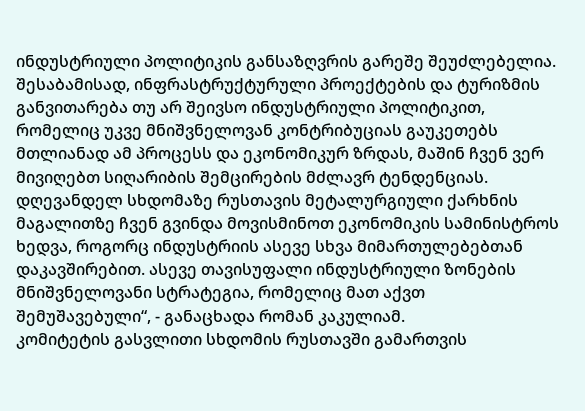ინდუსტრიული პოლიტიკის განსაზღვრის გარეშე შეუძლებელია. შესაბამისად, ინფრასტრუქტურული პროექტების და ტურიზმის განვითარება თუ არ შეივსო ინდუსტრიული პოლიტიკით, რომელიც უკვე მნიშვნელოვან კონტრიბუციას გაუკეთებს მთლიანად ამ პროცესს და ეკონომიკურ ზრდას, მაშინ ჩვენ ვერ მივიღებთ სიღარიბის შემცირების მძლავრ ტენდენციას. დღევანდელ სხდომაზე რუსთავის მეტალურგიული ქარხნის მაგალითზე ჩვენ გვინდა მოვისმინოთ ეკონომიკის სამინისტროს ხედვა, როგორც ინდუსტრიის ასევე სხვა მიმართულებებთან დაკავშირებით. ასევე თავისუფალი ინდუსტრიული ზონების მნიშვნელოვანი სტრატეგია, რომელიც მათ აქვთ შემუშავებული“, - განაცხადა რომან კაკულიამ.
კომიტეტის გასვლითი სხდომის რუსთავში გამართვის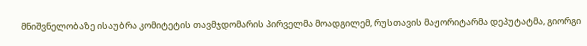მნიშვნელობაზე ისაუბრა კომიტეტის თავმჯდომარის პირველმა მოადგილემ, რუსთავის მაჟორიტარმა დეპუტატმა, გიორგი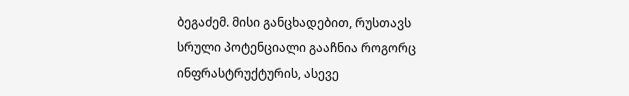ბეგაძემ. მისი განცხადებით, რუსთავს სრული პოტენციალი გააჩნია როგორც ინფრასტრუქტურის, ასევე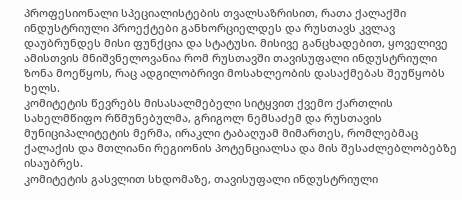პროფესიონალი სპეციალისტების თვალსაზრისით, რათა ქალაქში ინდუსტრიული პროექტები განხორციელდეს და რუსთავს კვლავ დაუბრუნდეს მისი ფუნქცია და სტატუსი. მისივე განცხადებით, ყოველივე ამისთვის მნიშვნელოვანია რომ რუსთავში თავისუფალი ინდუსტრიული ზონა მოეწყოს, რაც ადგილობრივი მოსახლეობის დასაქმებას შეუწყობს ხელს.
კომიტეტის წევრებს მისასალმებელი სიტყვით ქვემო ქართლის სახელმწიფო რწმუნებულმა, გრიგოლ ნემსაძემ და რუსთავის მუნიციპალიტეტის მერმა, ირაკლი ტაბაღუამ მიმართეს, რომლებმაც ქალაქის და მთლიანი რეგიონის პოტენციალსა და მის შესაძლებლობებზე ისაუბრეს.
კომიტეტის გასვლით სხდომაზე, თავისუფალი ინდუსტრიული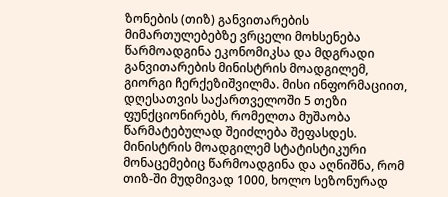ზონების (თიზ) განვითარების მიმართულებებზე ვრცელი მოხსენება წარმოადგინა ეკონომიკსა და მდგრადი განვითარების მინისტრის მოადგილემ, გიორგი ჩერქეზიშვილმა. მისი ინფორმაციით, დღესათვის საქართველოში 5 თეზი ფუნქციონირებს, რომელთა მუშაობა წარმატებულად შეიძლება შეფასდეს. მინისტრის მოადგილემ სტატისტიკური მონაცემებიც წარმოადგინა და აღნიშნა, რომ თიზ-ში მუდმივად 1000, ხოლო სეზონურად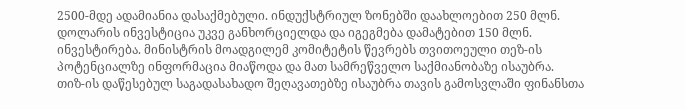2500-მდე ადამიანია დასაქმებული. ინდუქსტრიულ ზონებში დაახლოებით 250 მლნ. დოლარის ინვესტიცია უკვე განხორციელდა და იგეგმება დამატებით 150 მლნ. ინვესტირება. მინისტრის მოადგილემ კომიტეტის წევრებს თვითოეული თეზ-ის პოტენციალზე ინფორმაცია მიაწოდა და მათ სამრეწველო საქმიანობაზე ისაუბრა.
თიზ-ის დაწესებულ საგადასახადო შეღავათებზე ისაუბრა თავის გამოსვლაში ფინანსთა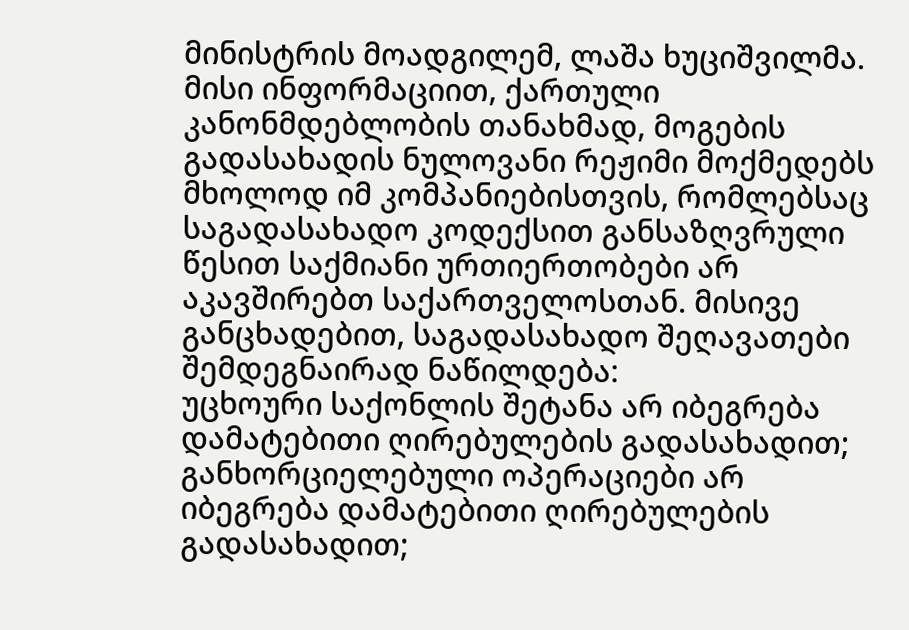მინისტრის მოადგილემ, ლაშა ხუციშვილმა.
მისი ინფორმაციით, ქართული კანონმდებლობის თანახმად, მოგების გადასახადის ნულოვანი რეჟიმი მოქმედებს მხოლოდ იმ კომპანიებისთვის, რომლებსაც საგადასახადო კოდექსით განსაზღვრული წესით საქმიანი ურთიერთობები არ აკავშირებთ საქართველოსთან. მისივე განცხადებით, საგადასახადო შეღავათები შემდეგნაირად ნაწილდება:
უცხოური საქონლის შეტანა არ იბეგრება დამატებითი ღირებულების გადასახადით;
განხორციელებული ოპერაციები არ იბეგრება დამატებითი ღირებულების გადასახადით;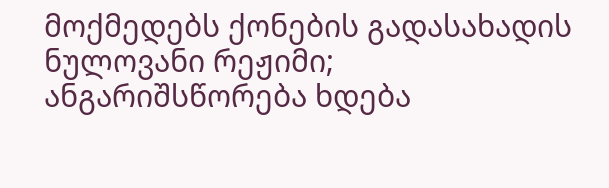მოქმედებს ქონების გადასახადის ნულოვანი რეჟიმი;
ანგარიშსწორება ხდება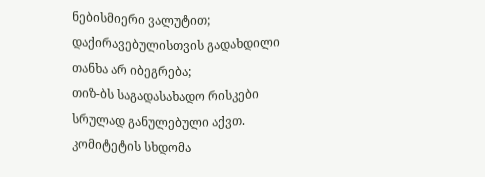ნებისმიერი ვალუტით;
დაქირავებულისთვის გადახდილი თანხა არ იბეგრება;
თიზ-ბს საგადასახადო რისკები სრულად განულებული აქვთ.
კომიტეტის სხდომა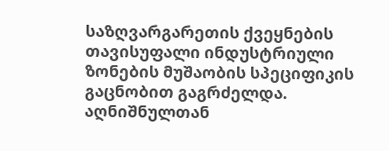საზღვარგარეთის ქვეყნების თავისუფალი ინდუსტრიული ზონების მუშაობის სპეციფიკის გაცნობით გაგრძელდა. აღნიშნულთან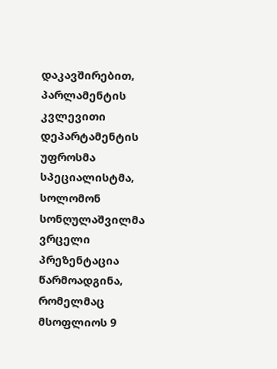დაკავშირებით, პარლამენტის კვლევითი დეპარტამენტის უფროსმა სპეციალისტმა, სოლომონ სონღულაშვილმა ვრცელი პრეზენტაცია წარმოადგინა, რომელმაც მსოფლიოს 9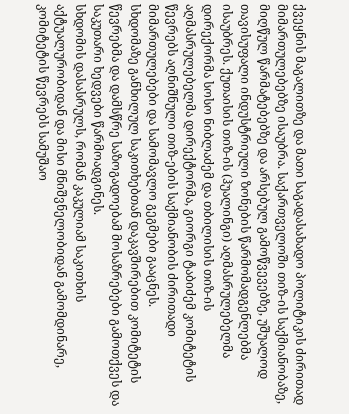ქვეყნის მაგალითზე და მათი საგადასახადო პოლიტიკის ძირითად მიმართულებებზე ისაუბრა. საქართველოში თიზ-ის საქმიანობაზე, მიღწულ წარმატებებზე და არსებულ გამოწვევებზე, უშუალოდ თავისუფალი ინდუსტრიული ზონების წარმომადგენლებმა ისაუბრეს. ქუთაისის თიზ-ის (ჰუალინგი) აღმასრულებელმა დირექორმა სოსო ნიბლაძემ და თბილისის თიზ-ის აღმასრულებელმა დირექტორმა, გიორგი ტაბიძემ კომიტეტის წევრებს აღნიშნული თიზ-ების საქმიანობის ძირითადი მიმართულებები და სამომავლო გეგმები გააცნეს.
სხდომაზე განხილულ საკითხებთან დაკავშირებით კომიტეტის წევრებმა და დამსწრე საზოგადოებამ მოსაზრებები გამოთქვეს და საკუთარი ხედვები წარმოადგინეს.
სხდომის დასასრულს, რომან კაკულიამ საკითხის აქტუალურობიდან და მისი მნიშვნელობიდან გამომდინარე, კომიტეტის წევრებს სამუშაო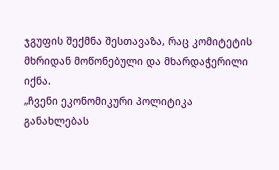ჯგუფის შექმნა შესთავაზა, რაც კომიტეტის მხრიდან მოწონებული და მხარდაჭერილი იქნა.
„ჩვენი ეკონომიკური პოლიტიკა განახლებას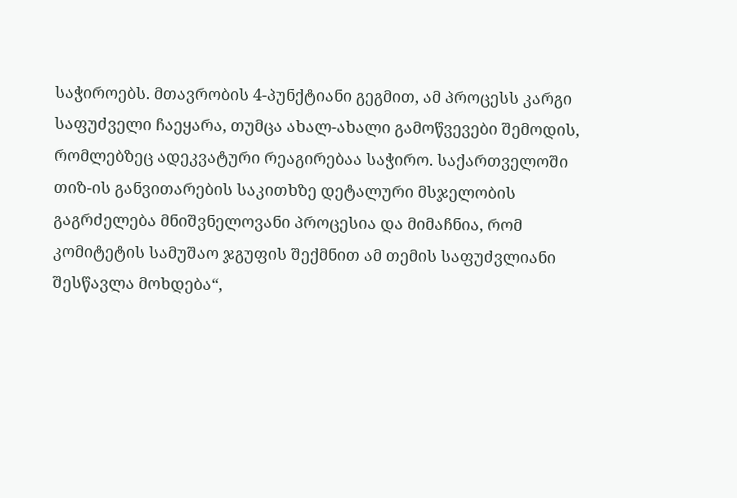საჭიროებს. მთავრობის 4-პუნქტიანი გეგმით, ამ პროცესს კარგი საფუძველი ჩაეყარა, თუმცა ახალ-ახალი გამოწვევები შემოდის, რომლებზეც ადეკვატური რეაგირებაა საჭირო. საქართველოში თიზ-ის განვითარების საკითხზე დეტალური მსჯელობის გაგრძელება მნიშვნელოვანი პროცესია და მიმაჩნია, რომ კომიტეტის სამუშაო ჯგუფის შექმნით ამ თემის საფუძვლიანი შესწავლა მოხდება“,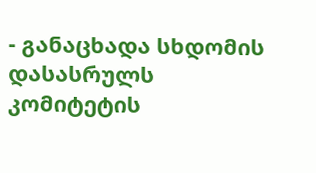- განაცხადა სხდომის დასასრულს კომიტეტის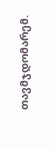თავმჯდომარემ.